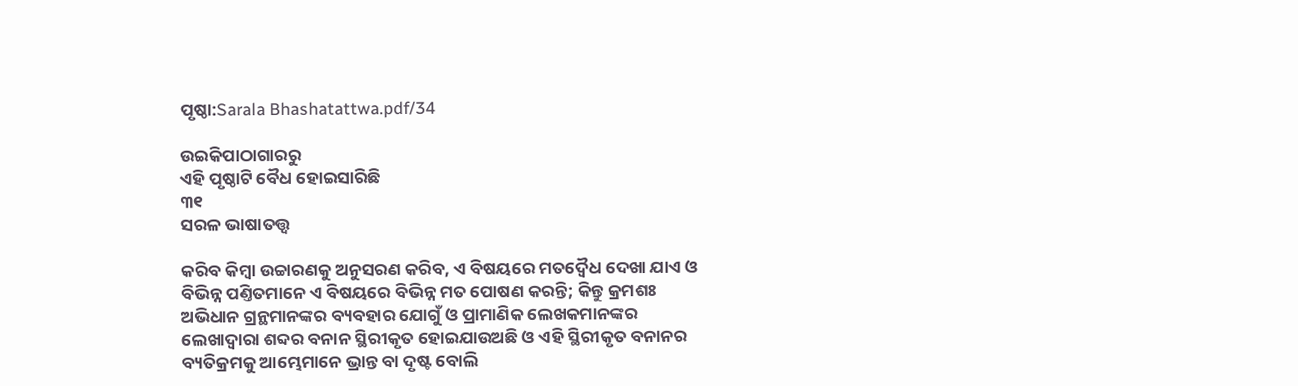ପୃଷ୍ଠା:Sarala Bhashatattwa.pdf/34

ଉଇକିପାଠାଗାର‌ରୁ
ଏହି ପୃଷ୍ଠାଟି ବୈଧ ହୋଇସାରିଛି
୩୧
ସରଳ ଭାଷାତତ୍ତ୍ୱ

କରିବ କିମ୍ବା ଉଚ୍ଚାରଣକୁ ଅନୁସରଣ କରିବ, ଏ ବିଷୟରେ ମତଦ୍ୱୈଧ ଦେଖା ଯାଏ ଓ ବିଭିନ୍ନ ପଣ୍ତିତମାନେ ଏ ବିଷୟରେ ବିଭିନ୍ନ ମତ ପୋଷଣ କରନ୍ତି; କିନ୍ତୁ କ୍ରମଶଃ ଅଭିଧାନ ଗ୍ରନ୍ଥମାନଙ୍କର ବ୍ୟବହାର ଯୋଗୁଁ ଓ ପ୍ରାମାଣିକ ଲେଖକମାନଙ୍କର ଲେଖାଦ୍ୱାରା ଶବ୍ଦର ବନାନ ସ୍ଥିରୀକୃତ ହୋଇଯାଉଅଛି ଓ ଏହି ସ୍ଥିରୀକୃତ ବନାନର ବ୍ୟତିକ୍ରମକୁ ଆମ୍ଭେମାନେ ଭ୍ରାନ୍ତ ବା ଦୃଷ୍ଟ ବୋଲି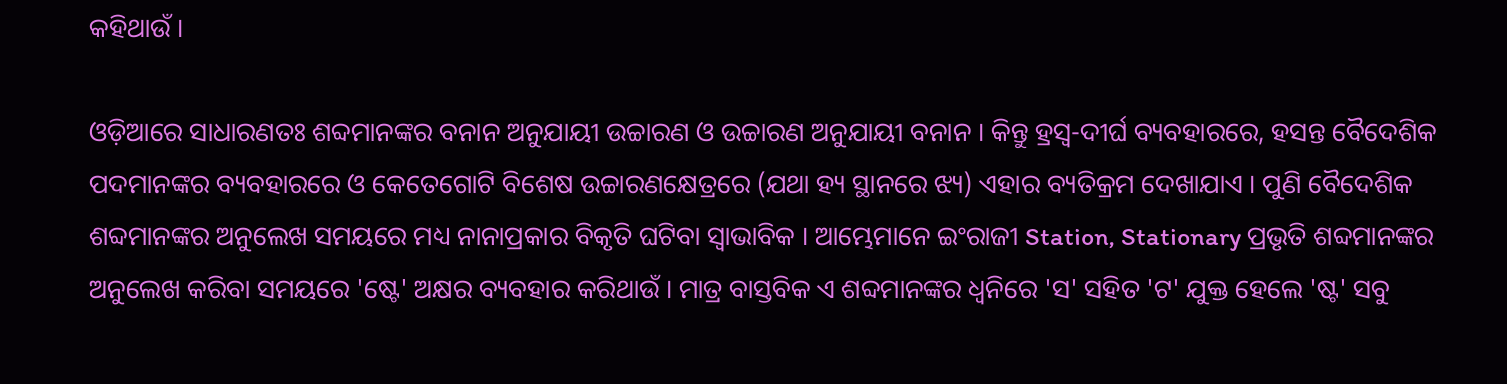କହିଥାଉଁ ।

ଓଡ଼ିଆରେ ସାଧାରଣତଃ ଶବ୍ଦମାନଙ୍କର ବନାନ ଅନୁଯାୟୀ ଉଚ୍ଚାରଣ ଓ ଉଚ୍ଚାରଣ ଅନୁଯାୟୀ ବନାନ । କିନ୍ତୁ ହ୍ରସ୍ୱ-ଦୀର୍ଘ ବ୍ୟବହାରରେ, ହସନ୍ତ ବୈଦେଶିକ ପଦମାନଙ୍କର ବ୍ୟବହାରରେ ଓ କେତେଗୋଟି ବିଶେଷ ଉଚ୍ଚାରଣକ୍ଷେତ୍ରରେ (ଯଥା ହ୍ୟ ସ୍ଥାନରେ ଝ୍ୟ) ଏହାର ବ୍ୟତିକ୍ରମ ଦେଖାଯାଏ । ପୁଣି ବୈଦେଶିକ ଶବ୍ଦମାନଙ୍କର ଅନୁଲେଖ ସମୟରେ ମଧ୍ୟ ନାନାପ୍ରକାର ବିକୃତି ଘଟିବା ସ୍ୱାଭାବିକ । ଆମ୍ଭେମାନେ ଇଂରାଜୀ Station, Stationary ପ୍ରଭୃତି ଶବ୍ଦମାନଙ୍କର ଅନୁଲେଖ କରିବା ସମୟରେ 'ଷ୍ଟେ' ଅକ୍ଷର ବ୍ୟବହାର କରିଥାଉଁ । ମାତ୍ର ବାସ୍ତବିକ ଏ ଶବ୍ଦମାନଙ୍କର ଧ୍ୱନିରେ 'ସ' ସହିତ 'ଟ' ଯୁକ୍ତ ହେଲେ 'ଷ୍ଟ' ସବୁ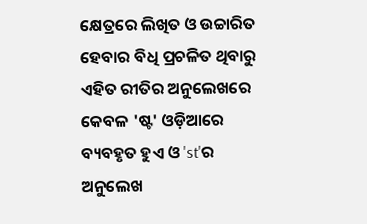କ୍ଷେତ୍ରରେ ଲିଖିତ ଓ ଉଚ୍ଚାରିତ ହେବାର ବିଧି ପ୍ରଚଳିତ ଥିବାରୁ ଏହିତ ରୀତିର ଅନୁଲେଖରେ କେବଳ 'ଷ୍ଟ' ଓଡ଼ିଆରେ ବ୍ୟବହୃତ ହୁଏ ଓ 'st'ର ଅନୁଲେଖ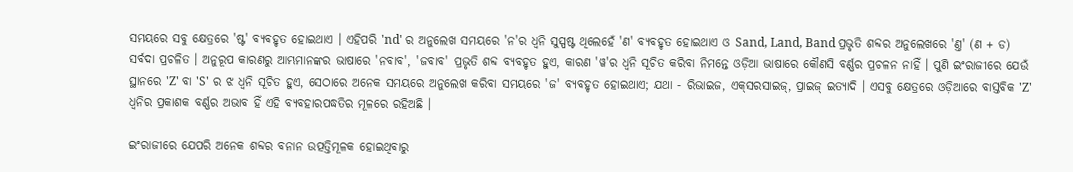ସମୟରେ ସବୁ କ୍ଷେତ୍ରରେ 'ଷ୍ଟ' ବ୍ୟବହୃତ ହୋଇଥାଏ । ଏହିପରି 'nd' ର ଅନୁଲେଖ ସମୟରେ 'ନ'ର ଧ୍ୱନି ସୁସ୍ପଷ୍ଟ ଥିଲେହେଁ 'ଣ' ବ୍ୟବହୃତ ହୋଇଥାଏ ଓ Sand, Land, Band ପ୍ରଭୃତି ଶବ୍ଦର ଅନୁଲେଖରେ 'ଣ୍ତ' (ଣ + ଡ) ସର୍ବଦା ପ୍ରଚଳିତ । ଅନୁରୂପ କାରଣରୁ ଆମ୍ଭମାନଙ୍କର ଭାଷାରେ 'ନବାବ', 'ଜବାବ' ପ୍ରଭୃତି ଶବ୍ଦ ବ୍ୟବହୃତ ହୁଏ, କାରଣ 'ୱ'ର ଧ୍ୱନି ସୂଚିତ କରିବା ନିମନ୍ତେ ଓଡ଼ିଆ ଭାଷାରେ କୌଣସି ବର୍ଣ୍ଣର ପ୍ରଚଳନ ନାହିଁ । ପୁଣି ଇଂରାଜୀରେ ଯେଉଁ ସ୍ଥାନରେ 'Z' ବା 'S' ର ଝ ଧ୍ୱନି ସୂଚିତ ହୁଏ, ସେଠାରେ ଅନେକ ସମୟରେ ଅନୁଲେଖ କରିବା ସମୟରେ 'ଜ' ବ୍ୟବହୃତ ହୋଇଥାଏ; ଯଥା - ରିଭାଇଜ, ଏକ୍‌ସରସାଇଜ୍, ପ୍ରାଇଜ୍ ଇତ୍ୟାଦି । ଏସବୁ କ୍ଷେତ୍ରରେ ଓଡ଼ିଆରେ ବାସ୍ତବିକ 'Z' ଧ୍ୱନିର ପ୍ରକାଶକ ବର୍ଣ୍ଣର ଅଭାବ ହିଁ ଏହି ବ୍ୟବହାରପଦ୍ଧତିର ମୂଳରେ ରହିଅଛି ।

ଇଂରାଜୀରେ ଯେପରି ଅନେକ ଶବ୍ଦର ବନାନ ଉତ୍ପତ୍ତିମୂଳକ ହୋଇଥିବାରୁ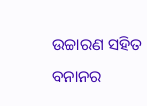ଉଚ୍ଚାରଣ ସହିତ ବନାନର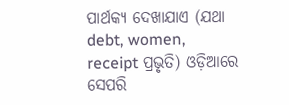ପାର୍ଥକ୍ୟ ଦେଖାଯାଏ (ଯଥା debt, women, receipt ପ୍ରଭୃତି) ଓଡ଼ିଆରେ ସେପରି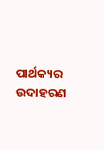ପାର୍ଥକ୍ୟର ଉଦାହରଣ